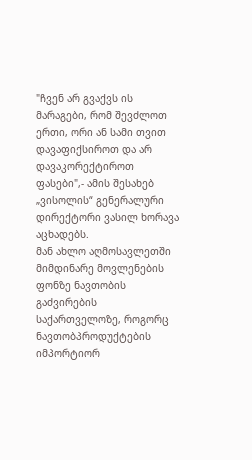"ჩვენ არ გვაქვს ის მარაგები, რომ შევძლოთ ერთი, ორი ან სამი თვით დავაფიქსიროთ და არ დავაკორექტიროთ ფასები",- ამის შესახებ „ვისოლის“ გენერალური დირექტორი ვასილ ხორავა აცხადებს.
მან ახლო აღმოსავლეთში მიმდინარე მოვლენების ფონზე ნავთობის გაძვირების საქართველოზე, როგორც ნავთობპროდუქტების იმპორტიორ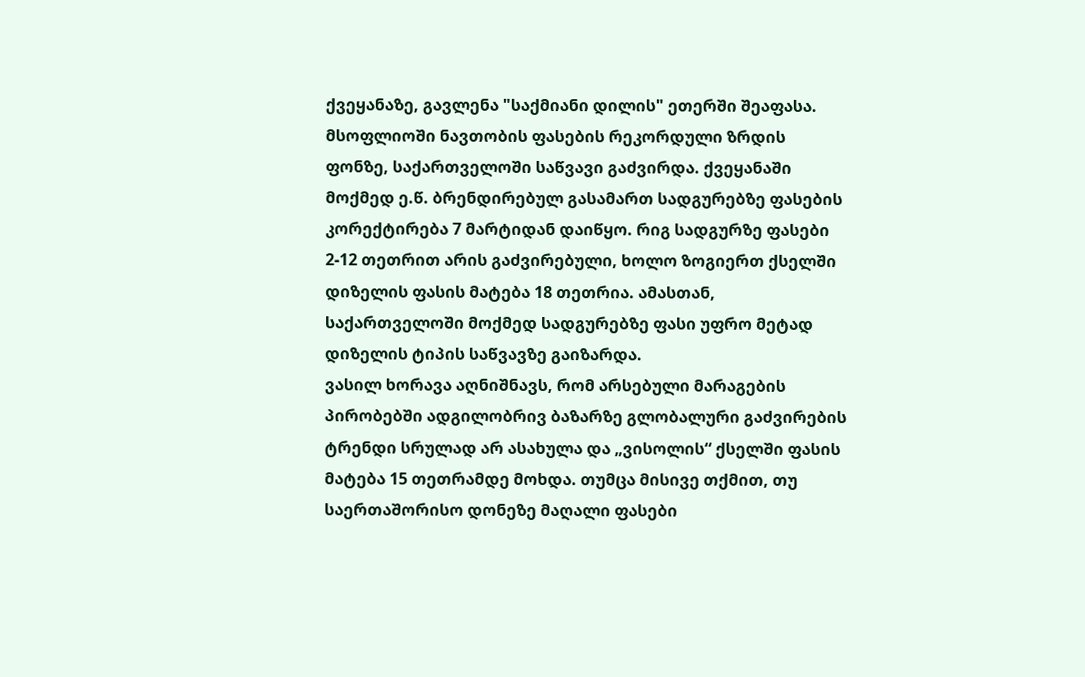ქვეყანაზე, გავლენა "საქმიანი დილის" ეთერში შეაფასა.
მსოფლიოში ნავთობის ფასების რეკორდული ზრდის ფონზე, საქართველოში საწვავი გაძვირდა. ქვეყანაში მოქმედ ე.წ. ბრენდირებულ გასამართ სადგურებზე ფასების კორექტირება 7 მარტიდან დაიწყო. რიგ სადგურზე ფასები 2-12 თეთრით არის გაძვირებული, ხოლო ზოგიერთ ქსელში დიზელის ფასის მატება 18 თეთრია. ამასთან, საქართველოში მოქმედ სადგურებზე ფასი უფრო მეტად დიზელის ტიპის საწვავზე გაიზარდა.
ვასილ ხორავა აღნიშნავს, რომ არსებული მარაგების პირობებში ადგილობრივ ბაზარზე გლობალური გაძვირების ტრენდი სრულად არ ასახულა და „ვისოლის“ ქსელში ფასის მატება 15 თეთრამდე მოხდა. თუმცა მისივე თქმით, თუ საერთაშორისო დონეზე მაღალი ფასები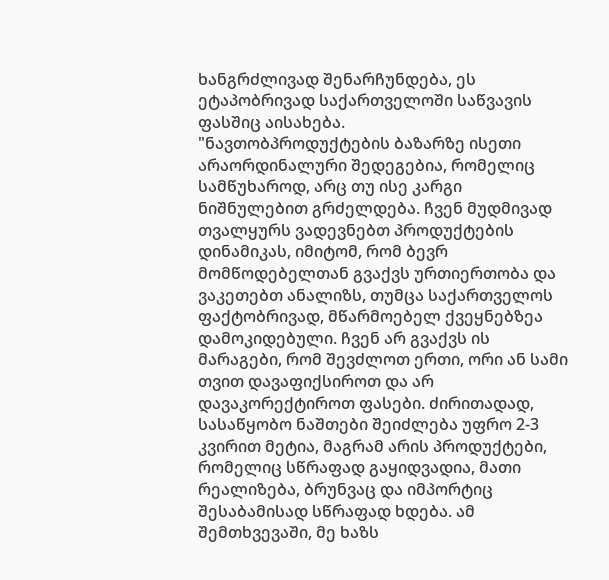ხანგრძლივად შენარჩუნდება, ეს ეტაპობრივად საქართველოში საწვავის ფასშიც აისახება.
"ნავთობპროდუქტების ბაზარზე ისეთი არაორდინალური შედეგებია, რომელიც სამწუხაროდ, არც თუ ისე კარგი ნიშნულებით გრძელდება. ჩვენ მუდმივად თვალყურს ვადევნებთ პროდუქტების დინამიკას, იმიტომ, რომ ბევრ მომწოდებელთან გვაქვს ურთიერთობა და ვაკეთებთ ანალიზს, თუმცა საქართველოს ფაქტობრივად, მწარმოებელ ქვეყნებზეა დამოკიდებული. ჩვენ არ გვაქვს ის მარაგები, რომ შევძლოთ ერთი, ორი ან სამი თვით დავაფიქსიროთ და არ დავაკორექტიროთ ფასები. ძირითადად, სასაწყობო ნაშთები შეიძლება უფრო 2-3 კვირით მეტია, მაგრამ არის პროდუქტები, რომელიც სწრაფად გაყიდვადია, მათი რეალიზება, ბრუნვაც და იმპორტიც შესაბამისად სწრაფად ხდება. ამ შემთხვევაში, მე ხაზს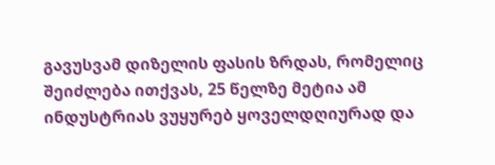გავუსვამ დიზელის ფასის ზრდას, რომელიც შეიძლება ითქვას, 25 წელზე მეტია ამ ინდუსტრიას ვუყურებ ყოველდღიურად და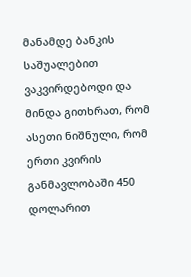მანამდე ბანკის საშუალებით ვაკვირდებოდი და მინდა გითხრათ, რომ ასეთი ნიშნული, რომ ერთი კვირის განმავლობაში 450 დოლარით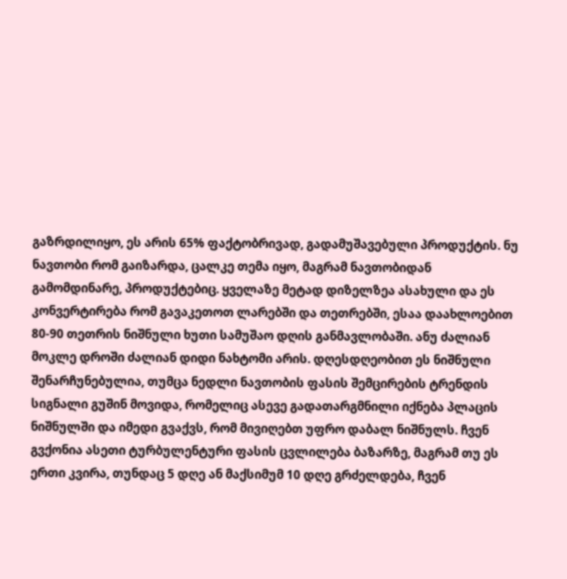გაზრდილიყო, ეს არის 65% ფაქტობრივად, გადამუშავებული პროდუქტის. ნუ ნავთობი რომ გაიზარდა, ცალკე თემა იყო, მაგრამ ნავთობიდან გამომდინარე, პროდუქტებიც. ყველაზე მეტად დიზელზეა ასახული და ეს კონვერტირება რომ გავაკეთოთ ლარებში და თეთრებში, ესაა დაახლოებით 80-90 თეთრის ნიშნული ხუთი სამუშაო დღის განმავლობაში. ანუ ძალიან მოკლე დროში ძალიან დიდი ნახტომი არის. დღესდღეობით ეს ნიშნული შენარჩუნებულია, თუმცა ნედლი ნავთობის ფასის შემცირების ტრენდის სიგნალი გუშინ მოვიდა, რომელიც ასევე გადათარგმნილი იქნება პლაცის ნიშნულში და იმედი გვაქვს, რომ მივიღებთ უფრო დაბალ ნიშნულს. ჩვენ გვქონია ასეთი ტურბულენტური ფასის ცვლილება ბაზარზე, მაგრამ თუ ეს ერთი კვირა, თუნდაც 5 დღე ან მაქსიმუმ 10 დღე გრძელდება, ჩვენ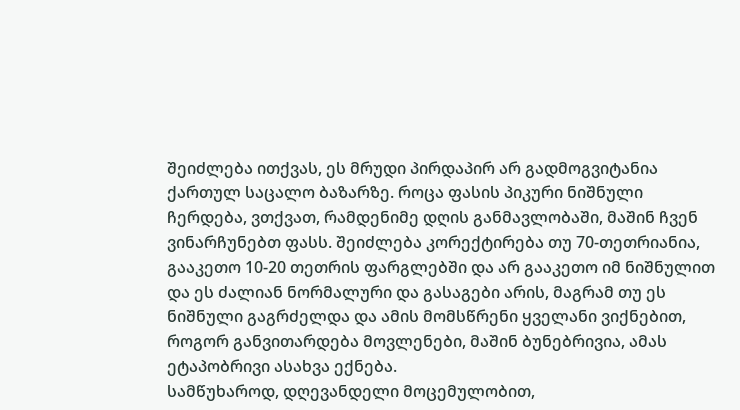შეიძლება ითქვას, ეს მრუდი პირდაპირ არ გადმოგვიტანია ქართულ საცალო ბაზარზე. როცა ფასის პიკური ნიშნული ჩერდება, ვთქვათ, რამდენიმე დღის განმავლობაში, მაშინ ჩვენ ვინარჩუნებთ ფასს. შეიძლება კორექტირება თუ 70-თეთრიანია, გააკეთო 10-20 თეთრის ფარგლებში და არ გააკეთო იმ ნიშნულით და ეს ძალიან ნორმალური და გასაგები არის, მაგრამ თუ ეს ნიშნული გაგრძელდა და ამის მომსწრენი ყველანი ვიქნებით, როგორ განვითარდება მოვლენები, მაშინ ბუნებრივია, ამას ეტაპობრივი ასახვა ექნება.
სამწუხაროდ, დღევანდელი მოცემულობით,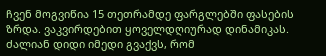ჩვენ მოგვიწია 15 თეთრამდე ფარგლებში ფასების ზრდა. ვაკვირდებით ყოველდღიურად დინამიკას. ძალიან დიდი იმედი გვაქვს, რომ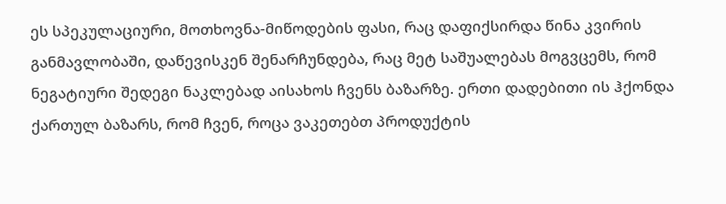ეს სპეკულაციური, მოთხოვნა-მიწოდების ფასი, რაც დაფიქსირდა წინა კვირის განმავლობაში, დაწევისკენ შენარჩუნდება, რაც მეტ საშუალებას მოგვცემს, რომ ნეგატიური შედეგი ნაკლებად აისახოს ჩვენს ბაზარზე. ერთი დადებითი ის ჰქონდა ქართულ ბაზარს, რომ ჩვენ, როცა ვაკეთებთ პროდუქტის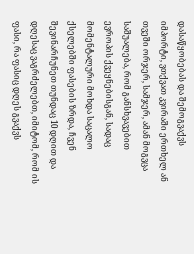დასაწყობებას და შემოგვაქვს იმპორტი, ვთქვათ კვირაში ერთხელ ან თვეში ორჯერ, სამჯერ, ამან მოგვცა საშუალება, რომ განსხვავებით ევროპის ქვეყნებისგან, სადაც მომენტალური მოხდა საცალო ქსელებში ფასების ზრდა, ჩვენ შევინარჩუნეთ თუნდაც 10 დღით და დღესაც ვაგრძელებთ, იმიტომ, რომ ის ფასი, რა ფასიც დღეს გვაქვს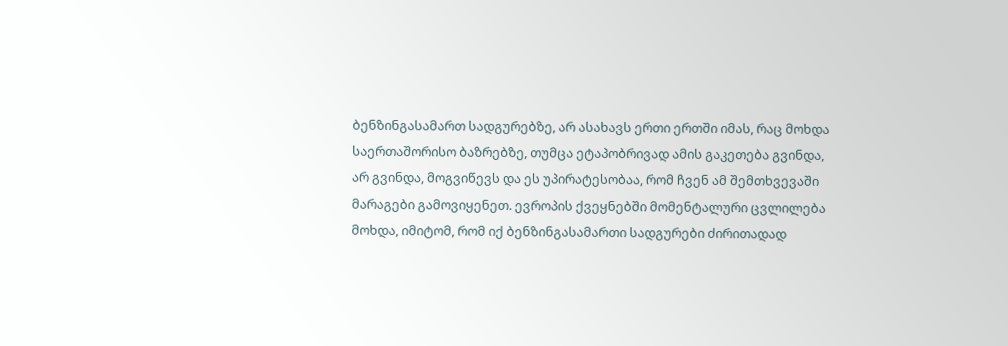ბენზინგასამართ სადგურებზე, არ ასახავს ერთი ერთში იმას, რაც მოხდა საერთაშორისო ბაზრებზე, თუმცა ეტაპობრივად ამის გაკეთება გვინდა, არ გვინდა, მოგვიწევს და ეს უპირატესობაა, რომ ჩვენ ამ შემთხვევაში მარაგები გამოვიყენეთ. ევროპის ქვეყნებში მომენტალური ცვლილება მოხდა, იმიტომ, რომ იქ ბენზინგასამართი სადგურები ძირითადად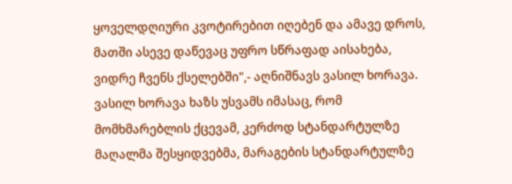ყოველდღიური კვოტირებით იღებენ და ამავე დროს, მათში ასევე დაწევაც უფრო სწრაფად აისახება, ვიდრე ჩვენს ქსელებში",- აღნიშნავს ვასილ ხორავა.
ვასილ ხორავა ხაზს უსვამს იმასაც, რომ მომხმარებლის ქცევამ, კერძოდ სტანდარტულზე მაღალმა შესყიდვებმა, მარაგების სტანდარტულზე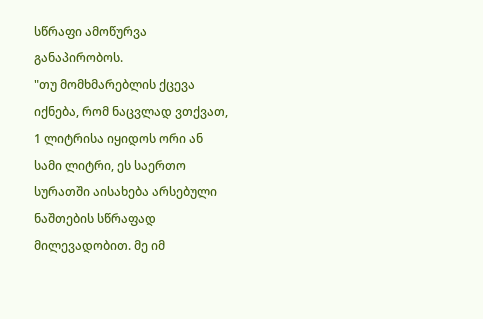სწრაფი ამოწურვა განაპირობოს.
"თუ მომხმარებლის ქცევა იქნება, რომ ნაცვლად ვთქვათ, 1 ლიტრისა იყიდოს ორი ან სამი ლიტრი, ეს საერთო სურათში აისახება არსებული ნაშთების სწრაფად მილევადობით. მე იმ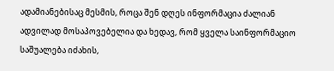ადამიანებისაც მესმის, როცა შენ დღეს ინფორმაცია ძალიან ადვილად მოსაპოვებელია და ხედავ, რომ ყველა საინფორმაციო საშუალება იძახის,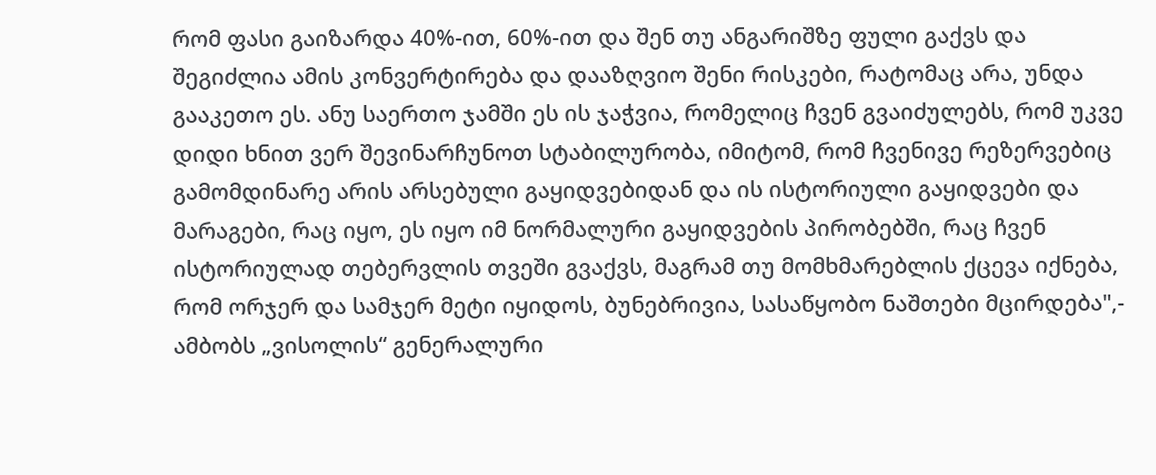რომ ფასი გაიზარდა 40%-ით, 60%-ით და შენ თუ ანგარიშზე ფული გაქვს და შეგიძლია ამის კონვერტირება და დააზღვიო შენი რისკები, რატომაც არა, უნდა გააკეთო ეს. ანუ საერთო ჯამში ეს ის ჯაჭვია, რომელიც ჩვენ გვაიძულებს, რომ უკვე დიდი ხნით ვერ შევინარჩუნოთ სტაბილურობა, იმიტომ, რომ ჩვენივე რეზერვებიც გამომდინარე არის არსებული გაყიდვებიდან და ის ისტორიული გაყიდვები და მარაგები, რაც იყო, ეს იყო იმ ნორმალური გაყიდვების პირობებში, რაც ჩვენ ისტორიულად თებერვლის თვეში გვაქვს, მაგრამ თუ მომხმარებლის ქცევა იქნება, რომ ორჯერ და სამჯერ მეტი იყიდოს, ბუნებრივია, სასაწყობო ნაშთები მცირდება",- ამბობს „ვისოლის“ გენერალური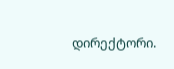დირექტორი.